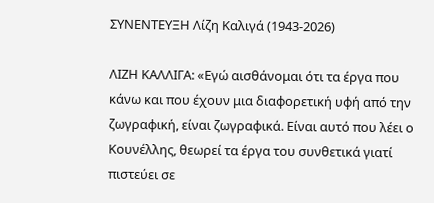ΣΥΝΕΝΤΕΥΞΗ Λίζη Καλιγά (1943-2026)

ΛΙΖH ΚΑΛΛΙΓΑ: «Εγώ αισθάνομαι ότι τα έργα που κάνω και που έχουν μια διαφορετική υφή από την ζωγραφική, είναι ζωγραφικά. Είναι αυτό που λέει ο Κουνέλλης, θεωρεί τα έργα του συνθετικά γιατί πιστεύει σε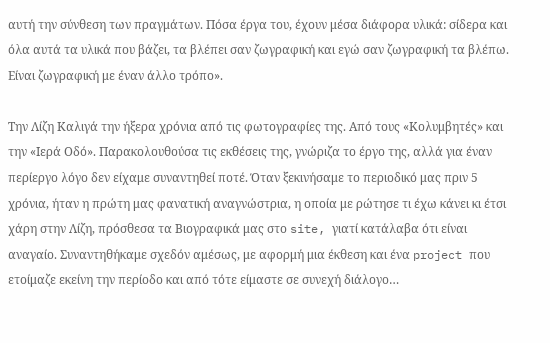αυτή την σύνθεση των πραγμάτων. Πόσα έργα του, έχουν μέσα διάφορα υλικά: σίδερα και όλα αυτά τα υλικά που βάζει, τα βλέπει σαν ζωγραφική και εγώ σαν ζωγραφική τα βλέπω. Είναι ζωγραφική με έναν άλλο τρόπο».

Την Λίζη Καλιγά την ήξερα χρόνια από τις φωτογραφίες της. Από τους «Κολυμβητές» και την «Ιερά Οδό». Παρακολουθούσα τις εκθέσεις της, γνώριζα το έργο της, αλλά για έναν περίεργο λόγο δεν είχαμε συναντηθεί ποτέ. Όταν ξεκινήσαμε το περιοδικό μας πριν 5 χρόνια, ήταν η πρώτη μας φανατική αναγνώστρια, η οποία με ρώτησε τι έχω κάνει κι έτσι χάρη στην Λίζη, πρόσθεσα τα Βιογραφικά μας στο site, γιατί κατάλαβα ότι είναι αναγαίο. Συναντηθήκαμε σχεδόν αμέσως, με αφορμή μια έκθεση και ένα project που ετοίμαζε εκείνη την περίοδο και από τότε είμαστε σε συνεχή διάλογο…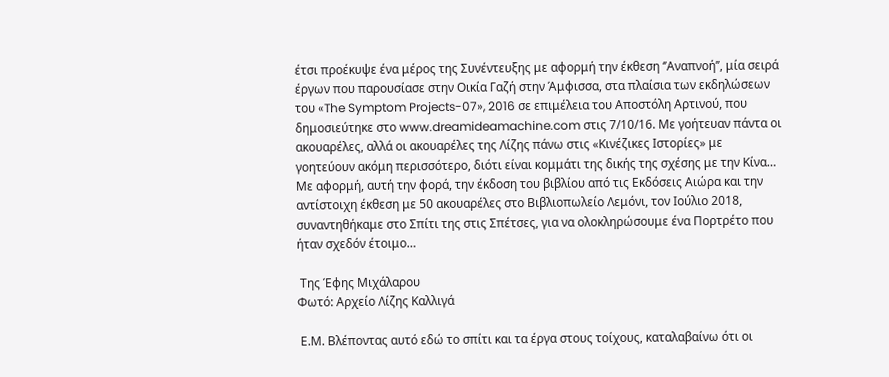έτσι προέκυψε ένα μέρος της Συνέντευξης με αφορμή την έκθεση ‘’Αναπνοή’’, μία σειρά έργων που παρουσίασε στην Οικία Γαζή στην Άμφισσα, στα πλαίσια των εκδηλώσεων του «The Symptom Projects-07», 2016 σε επιμέλεια του Αποστόλη Αρτινού, που δημοσιεύτηκε στο www.dreamideamachine.com στις 7/10/16. Με γοήτευαν πάντα οι ακουαρέλες, αλλά οι ακουαρέλες της Λίζης πάνω στις «Κινέζικες Ιστορίες» με γοητεύουν ακόμη περισσότερο, διότι είναι κομμάτι της δικής της σχέσης με την Κίνα… Με αφορμή, αυτή την φορά, την έκδοση του βιβλίου από τις Εκδόσεις Αιώρα και την αντίστοιχη έκθεση με 50 ακουαρέλες στο Βιβλιοπωλείο Λεμόνι, τον Ιούλιο 2018, συναντηθήκαμε στο Σπίτι της στις Σπέτσες, για να ολοκληρώσουμε ένα Πορτρέτο που ήταν σχεδόν έτοιμο…

 Της Έφης Μιχάλαρου
Φωτό: Αρχείο Λίζης Καλλιγά

 Ε.Μ. Βλέποντας αυτό εδώ το σπίτι και τα έργα στους τοίχους, καταλαβαίνω ότι οι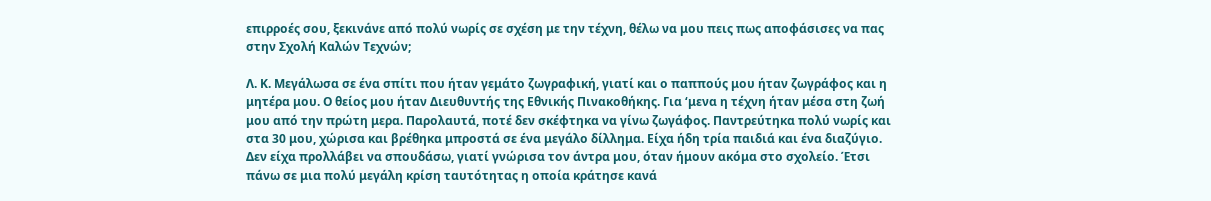επιρροές σου, ξεκινάνε από πολύ νωρίς σε σχέση με την τέχνη, θέλω να μου πεις πως αποφάσισες να πας στην Σχολή Καλών Τεχνών;

Λ. Κ. Μεγάλωσα σε ένα σπίτι που ήταν γεμάτο ζωγραφική, γιατί και ο παππούς μου ήταν ζωγράφος και η μητέρα μου. Ο θείος μου ήταν Διευθυντής της Εθνικής Πινακοθήκης. Για ‘μενα η τέχνη ήταν μέσα στη ζωή μου από την πρώτη μερα. Παρολαυτά, ποτέ δεν σκέφτηκα να γίνω ζωγάφος. Παντρεύτηκα πολύ νωρίς και στα 30 μου, χώρισα και βρέθηκα μπροστά σε ένα μεγάλο δίλλημα. Είχα ήδη τρία παιδιά και ένα διαζύγιο. Δεν είχα προλλάβει να σπουδάσω, γιατί γνώρισα τον άντρα μου, όταν ήμουν ακόμα στο σχολείο. Έτσι πάνω σε μια πολύ μεγάλη κρίση ταυτότητας η οποία κράτησε κανά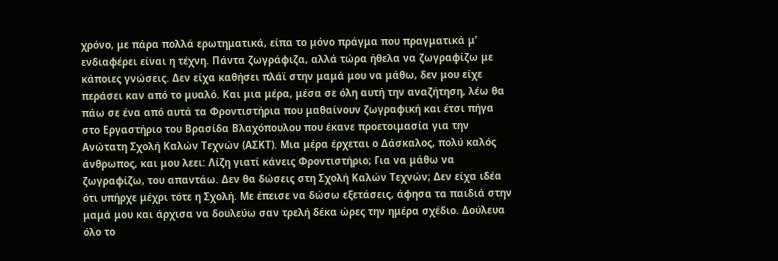χρόνο, με πάρα πολλά ερωτηματικά, είπα το μόνο πράγμα που πραγματικά μ’ ενδιαφέρει είναι η τέχνη. Πάντα ζωγράφιζα, αλλά τώρα ήθελα να ζωγραφίζω με κάποιες γνώσεις. Δεν είχα καθήσει πλάϊ στην μαμά μου να μάθω, δεν μου είχε περάσει καν από το μυαλό. Και μια μέρα, μέσα σε όλη αυτή την αναζήτηση, λέω θα πάω σε ένα από αυτά τα Φροντιστήρια που μαθαίνουν ζωγραφική και έτσι πήγα στο Εργαστήριο του Βρασίδα Βλαχόπουλου που έκανε προετοιμασία για την Ανώτατη Σχολή Καλών Τεχνών (ΑΣΚΤ). Μια μέρα έρχεται ο Δάσκαλος, πολύ καλός άνθρωπος, και μου λεει: Λίζη γιατί κάνεις Φροντιστήριο; Για να μάθω να ζωγραφίζω, του απαντάω. Δεν θα δώσεις στη Σχολή Καλών Τεχνών; Δεν είχα ιδέα ότι υπήρχε μέχρι τότε η Σχολή. Με έπεισε να δώσω εξετάσεις, άφησα τα παιδιά στην μαμά μου και άρχισα να δουλεύω σαν τρελή δέκα ώρες την ημέρα σχέδιο. Δούλευα όλο το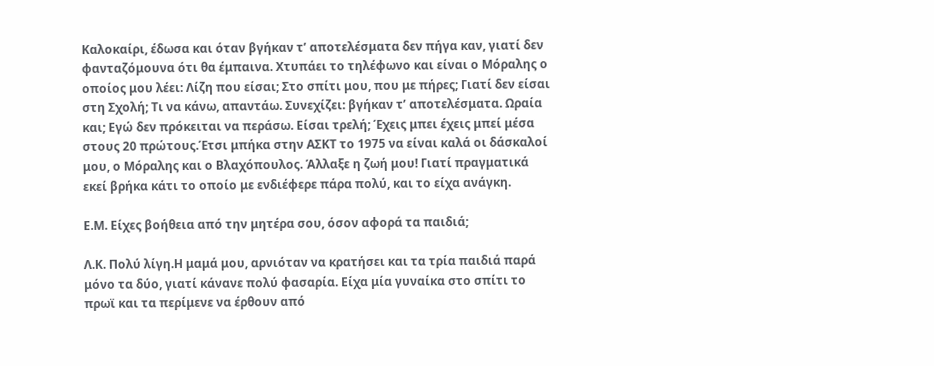Καλοκαίρι, έδωσα και όταν βγήκαν τ’ αποτελέσματα δεν πήγα καν, γιατί δεν φανταζόμουνα ότι θα έμπαινα. Χτυπάει το τηλέφωνο και είναι ο Μόραλης ο οποίος μου λέει: Λίζη που είσαι; Στο σπίτι μου, που με πήρες; Γιατί δεν είσαι στη Σχολή; Τι να κάνω, απαντάω. Συνεχίζει: βγήκαν τ’ αποτελέσματα. Ωραία και; Εγώ δεν πρόκειται να περάσω. Είσαι τρελή; Έχεις μπει έχεις μπεί μέσα στους 20 πρώτους.Έτσι μπήκα στην ΑΣΚΤ το 1975 να είναι καλά οι δάσκαλοί μου, ο Μόραλης και ο Βλαχόπουλος. Άλλαξε η ζωή μου! Γιατί πραγματικά εκεί βρήκα κάτι το οποίο με ενδιέφερε πάρα πολύ, και το είχα ανάγκη.

Ε.Μ. Είχες βοήθεια από την μητέρα σου, όσον αφορά τα παιδιά;

Λ.Κ. Πολύ λίγη.Η μαμά μου, αρνιόταν να κρατήσει και τα τρία παιδιά παρά μόνο τα δύο, γιατί κάνανε πολύ φασαρία. Είχα μία γυναίκα στο σπίτι το πρωϊ και τα περίμενε να έρθουν από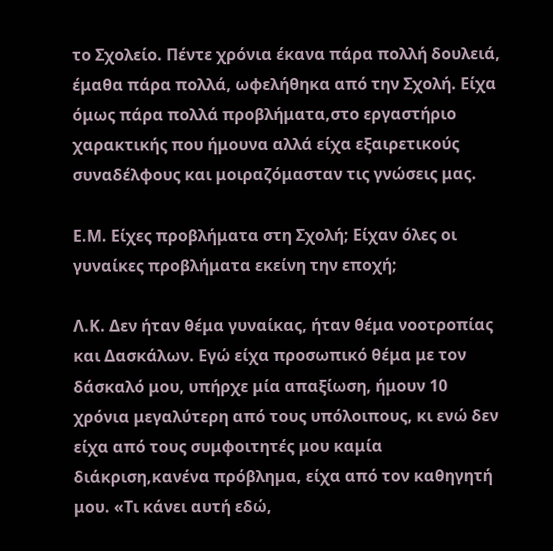το Σχολείο. Πέντε χρόνια έκανα πάρα πολλή δουλειά, έμαθα πάρα πολλά, ωφελήθηκα από την Σχολή. Είχα όμως πάρα πολλά προβλήματα,στο εργαστήριο χαρακτικής που ήμουνα αλλά είχα εξαιρετικούς συναδέλφους και μοιραζόμασταν τις γνώσεις μας.

Ε.Μ. Είχες προβλήματα στη Σχολή; Είχαν όλες οι γυναίκες προβλήματα εκείνη την εποχή;

Λ.Κ. Δεν ήταν θέμα γυναίκας, ήταν θέμα νοοτροπίας και Δασκάλων. Εγώ είχα προσωπικό θέμα με τον δάσκαλό μου, υπήρχε μία απαξίωση, ήμουν 10 χρόνια μεγαλύτερη από τους υπόλοιπους, κι ενώ δεν είχα από τους συμφοιτητές μου καμία διάκριση,κανένα πρόβλημα, είχα από τον καθηγητή μου. «Τι κάνει αυτή εδώ,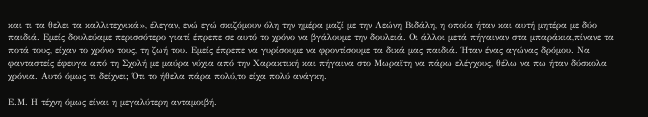και τι τα θελει τα καλλιτεχνικά», έλεγαν, ενώ εγώ σκιζόμουν όλη την ημέρα μαζί με την Λεώνη Βιδάλη, η οποία ήταν και αυτή μητέρα με δύο παιδιά. Εμείς δουλεύαμε περισσότερο γιατί έπρεπε σε αυτό το χρόνο να βγάλουμε την δουλειά. Οι άλλοι μετά πήγαιναν στα μπαράκια,πίνανε τα ποτά τους, είχαν το χρόνο τους, τη ζωή του. Εμείς έπρεπε να γυρίσουμε να φροντίσουμε τα δικά μας παιδιά. Ήταν ένας αγώνας δρόμου. Να φανταστείς έφευγα από τη Σχολή με μαύρα νύχια από την Χαρακτική και πήγαινα στο Μωραϊτη να πάρω ελέγχους, θέλω να πω ήταν δύσκολα χρόνια. Αυτό όμως τι δείχνει; Ότι το ήθελα πάρα πολύ,το είχα πολύ ανάγκη.

Ε.Μ. Η τέχνη όμως είναι η μεγαλύτερη ανταμοιβή.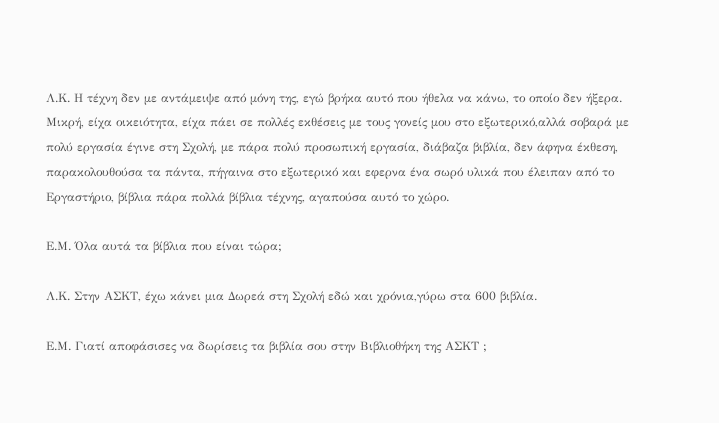Λ.Κ. Η τέχνη δεν με αντάμειψε από μόνη της, εγώ βρήκα αυτό που ήθελα να κάνω, το οποίο δεν ήξερα. Μικρή, είχα οικειότητα, είχα πάει σε πολλές εκθέσεις με τους γονείς μου στο εξωτερικό,αλλά σοβαρά με πολύ εργασία έγινε στη Σχολή, με πάρα πολύ προσωπική εργασία, διάβαζα βιβλία, δεν άφηνα έκθεση, παρακολουθούσα τα πάντα, πήγαινα στο εξωτερικό και εφερνα ένα σωρό υλικά που έλειπαν από το Εργαστήριο, βίβλια πάρα πολλά βίβλια τέχνης, αγαπούσα αυτό το χώρο.

Ε.Μ. Όλα αυτά τα βίβλια που είναι τώρα;

Λ.Κ. Στην ΑΣΚΤ, έχω κάνει μια Δωρεά στη Σχολή εδώ και χρόνια,γύρω στα 600 βιβλία.

Ε.Μ. Γιατί αποφάσισες να δωρίσεις τα βιβλία σου στην Βιβλιοθήκη της ΑΣΚΤ ;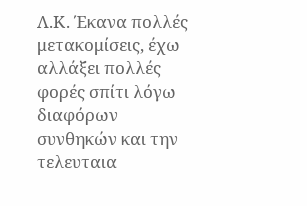Λ.Κ. Έκανα πολλές μετακομίσεις, έχω αλλάξει πολλές φορές σπίτι λόγω διαφόρων συνθηκών και την τελευταια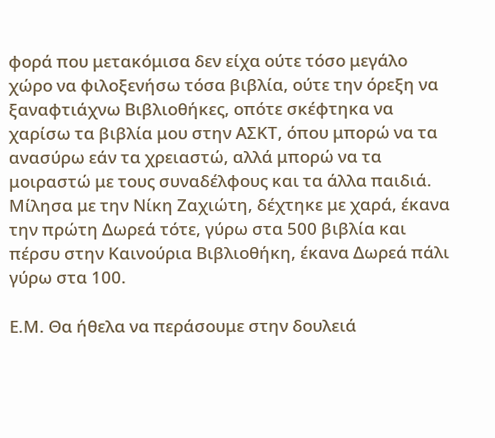φορά που μετακόμισα δεν είχα ούτε τόσο μεγάλο χώρο να φιλοξενήσω τόσα βιβλία, ούτε την όρεξη να ξαναφτιάχνω Βιβλιοθήκες, οπότε σκέφτηκα να χαρίσω τα βιβλία μου στην ΑΣΚΤ, όπου μπορώ να τα ανασύρω εάν τα χρειαστώ, αλλά μπορώ να τα μοιραστώ με τους συναδέλφους και τα άλλα παιδιά. Μίλησα με την Νίκη Ζαχιώτη, δέχτηκε με χαρά, έκανα την πρώτη Δωρεά τότε, γύρω στα 500 βιβλία και πέρσυ στην Καινούρια Βιβλιοθήκη, έκανα Δωρεά πάλι γύρω στα 100.

Ε.Μ. Θα ήθελα να περάσουμε στην δουλειά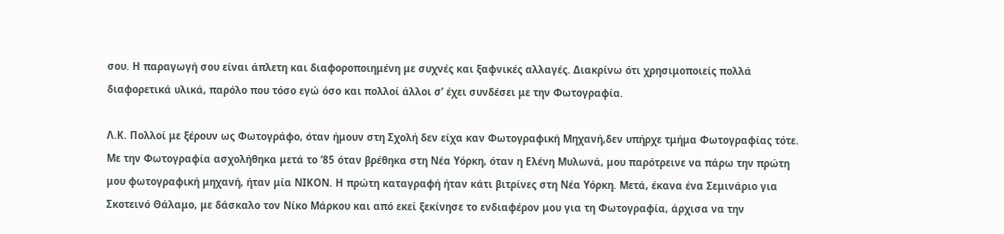σου. Η παραγωγή σου είναι άπλετη και διαφοροποιημένη με συχνές και ξαφνικές αλλαγές. Διακρίνω ότι χρησιμοποιείς πολλά διαφορετικά υλικά, παρόλο που τόσο εγώ όσο και πολλοί άλλοι σ’ έχει συνδέσει με την Φωτογραφία.

Λ.Κ. Πολλοί με ξέρουν ως Φωτογράφο, όταν ήμουν στη Σχολή δεν είχα καν Φωτογραφική Μηχανή,δεν υπήρχε τμήμα Φωτογραφίας τότε. Με την Φωτογραφία ασχολήθηκα μετά το ’85 όταν βρέθηκα στη Νέα Υόρκη, όταν η Ελένη Μυλωνά, μου παρότρεινε να πάρω την πρώτη μου φωτογραφική μηχανή, ήταν μία NIKON. Η πρώτη καταγραφή ήταν κάτι βιτρίνες στη Νέα Υόρκη. Μετά, έκανα ένα Σεμινάριο για Σκοτεινό Θάλαμο, με δάσκαλο τον Νίκο Μάρκου και από εκεί ξεκίνησε το ενδιαφέρον μου για τη Φωτογραφία, άρχισα να την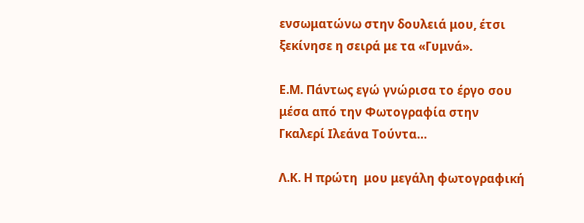ενσωματώνω στην δουλειά μου, έτσι ξεκίνησε η σειρά με τα «Γυμνά».

Ε.Μ. Πάντως εγώ γνώρισα το έργο σου μέσα από την Φωτογραφία στην Γκαλερί Ιλεάνα Τούντα…

Λ.Κ. Η πρώτη  μου μεγάλη φωτογραφική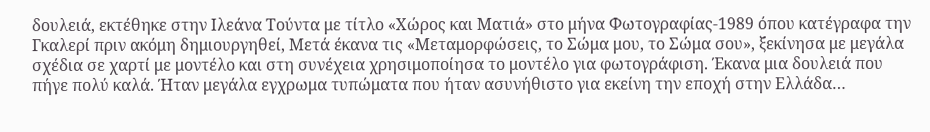δουλειά, εκτέθηκε στην Ιλεάνα Τούντα με τίτλο «Χώρος και Ματιά» στο μήνα Φωτογραφίας-1989 όπου κατέγραφα την Γκαλερί πριν ακόμη δημιουργηθεί, Μετά έκανα τις «Μεταμορφώσεις, το Σώμα μου, το Σώμα σου», ξεκίνησα με μεγάλα σχέδια σε χαρτί με μοντέλο και στη συνέχεια χρησιμοποίησα το μοντέλο για φωτογράφιση. Έκανα μια δουλειά που πήγε πολύ καλά. Ήταν μεγάλα εγχρωμα τυπώματα που ήταν ασυνήθιστο για εκείνη την εποχή στην Ελλάδα…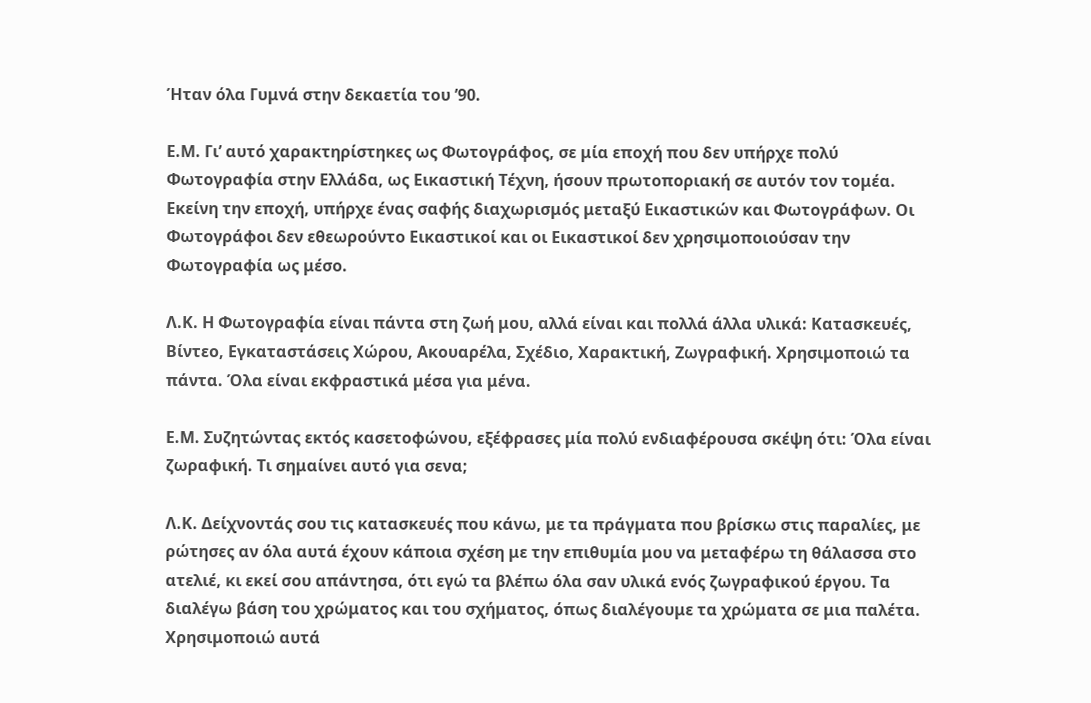Ήταν όλα Γυμνά στην δεκαετία του ’90.

Ε.Μ. Γι’ αυτό χαρακτηρίστηκες ως Φωτογράφος, σε μία εποχή που δεν υπήρχε πολύ Φωτογραφία στην Ελλάδα, ως Εικαστική Τέχνη, ήσουν πρωτοποριακή σε αυτόν τον τομέα. Εκείνη την εποχή, υπήρχε ένας σαφής διαχωρισμός μεταξύ Εικαστικών και Φωτογράφων. Οι Φωτογράφοι δεν εθεωρούντο Εικαστικοί και οι Εικαστικοί δεν χρησιμοποιούσαν την Φωτογραφία ως μέσο.

Λ.Κ. Η Φωτογραφία είναι πάντα στη ζωή μου, αλλά είναι και πολλά άλλα υλικά: Κατασκευές, Βίντεο, Εγκαταστάσεις Χώρου, Ακουαρέλα, Σχέδιο, Χαρακτική, Ζωγραφική. Χρησιμοποιώ τα πάντα. Όλα είναι εκφραστικά μέσα για μένα.

Ε.Μ. Συζητώντας εκτός κασετοφώνου, εξέφρασες μία πολύ ενδιαφέρουσα σκέψη ότι: Όλα είναι ζωραφική. Τι σημαίνει αυτό για σενα;

Λ.Κ. Δείχνοντάς σου τις κατασκευές που κάνω, με τα πράγματα που βρίσκω στις παραλίες, με ρώτησες αν όλα αυτά έχουν κάποια σχέση με την επιθυμία μου να μεταφέρω τη θάλασσα στο ατελιέ, κι εκεί σου απάντησα, ότι εγώ τα βλέπω όλα σαν υλικά ενός ζωγραφικού έργου. Τα διαλέγω βάση του χρώματος και του σχήματος, όπως διαλέγουμε τα χρώματα σε μια παλέτα. Χρησιμοποιώ αυτά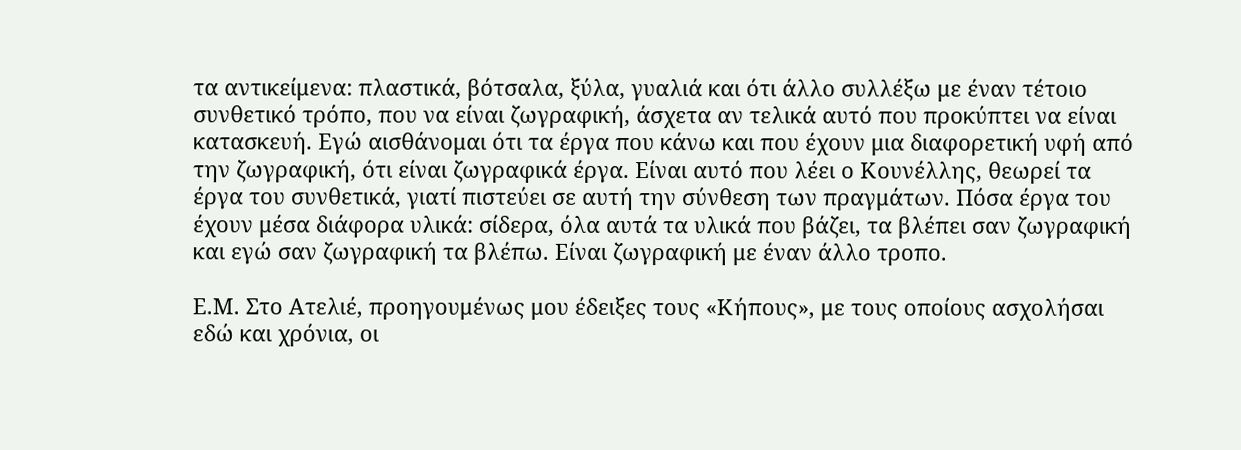τα αντικείμενα: πλαστικά, βότσαλα, ξύλα, γυαλιά και ότι άλλο συλλέξω με έναν τέτοιο συνθετικό τρόπο, που να είναι ζωγραφική, άσχετα αν τελικά αυτό που προκύπτει να είναι κατασκευή. Εγώ αισθάνομαι ότι τα έργα που κάνω και που έχουν μια διαφορετική υφή από την ζωγραφική, ότι είναι ζωγραφικά έργα. Είναι αυτό που λέει ο Κουνέλλης, θεωρεί τα έργα του συνθετικά, γιατί πιστεύει σε αυτή την σύνθεση των πραγμάτων. Πόσα έργα του έχουν μέσα διάφορα υλικά: σίδερα, όλα αυτά τα υλικά που βάζει, τα βλέπει σαν ζωγραφική και εγώ σαν ζωγραφική τα βλέπω. Είναι ζωγραφική με έναν άλλο τροπο.

Ε.Μ. Στο Ατελιέ, προηγουμένως μου έδειξες τους «Κήπους», με τους οποίους ασχολήσαι εδώ και χρόνια, οι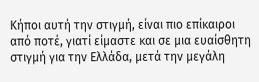Κήποι αυτή την στιγμή, είναι πιο επίκαιροι από ποτέ, γιατί είμαστε και σε μια ευαίσθητη στιγμή για την Ελλάδα, μετά την μεγάλη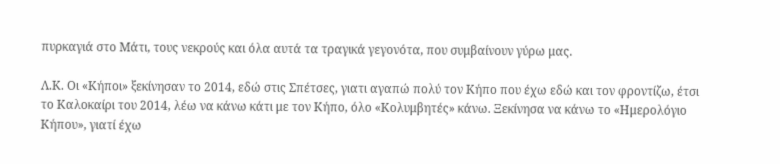πυρκαγιά στο Μάτι, τους νεκρούς και όλα αυτά τα τραγικά γεγονότα, που συμβαίνουν γύρω μας.

Λ.Κ. Οι «Κήποι» ξεκίνησαν το 2014, εδώ στις Σπέτσες, γιατι αγαπώ πολύ τον Κήπο που έχω εδώ και τον φροντίζω, έτσι το Καλοκαίρι του 2014, λέω να κάνω κάτι με τον Κήπο, όλο «Κολυμβητές» κάνω. Ξεκίνησα να κάνω το «Ημερολόγιο Κήπου», γιατί έχω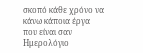σκοπό κάθε χρόνο να κάνω κάποια έργα που είναι σαν Ημερολόγιο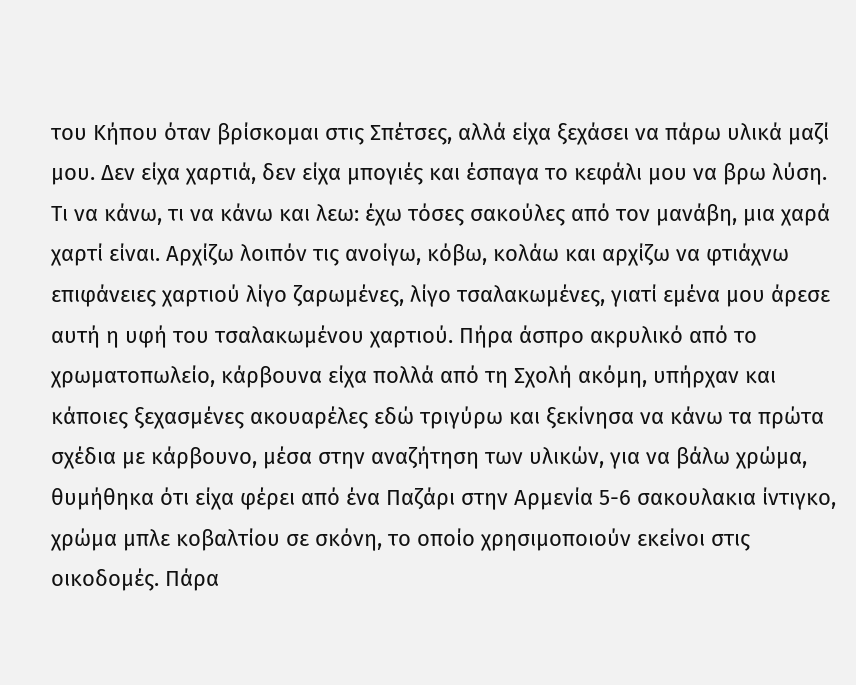του Κήπου όταν βρίσκομαι στις Σπέτσες, αλλά είχα ξεχάσει να πάρω υλικά μαζί μου. Δεν είχα χαρτιά, δεν είχα μπογιές και έσπαγα το κεφάλι μου να βρω λύση. Τι να κάνω, τι να κάνω και λεω: έχω τόσες σακούλες από τον μανάβη, μια χαρά χαρτί είναι. Αρχίζω λοιπόν τις ανοίγω, κόβω, κολάω και αρχίζω να φτιάχνω επιφάνειες χαρτιού λίγο ζαρωμένες, λίγο τσαλακωμένες, γιατί εμένα μου άρεσε αυτή η υφή του τσαλακωμένου χαρτιού. Πήρα άσπρο ακρυλικό από το χρωματοπωλείο, κάρβουνα είχα πολλά από τη Σχολή ακόμη, υπήρχαν και κάποιες ξεχασμένες ακουαρέλες εδώ τριγύρω και ξεκίνησα να κάνω τα πρώτα σχέδια με κάρβουνο, μέσα στην αναζήτηση των υλικών, για να βάλω χρώμα, θυμήθηκα ότι είχα φέρει από ένα Παζάρι στην Αρμενία 5-6 σακουλακια ίντιγκο, χρώμα μπλε κοβαλτίου σε σκόνη, το οποίο χρησιμοποιούν εκείνοι στις οικοδομές. Πάρα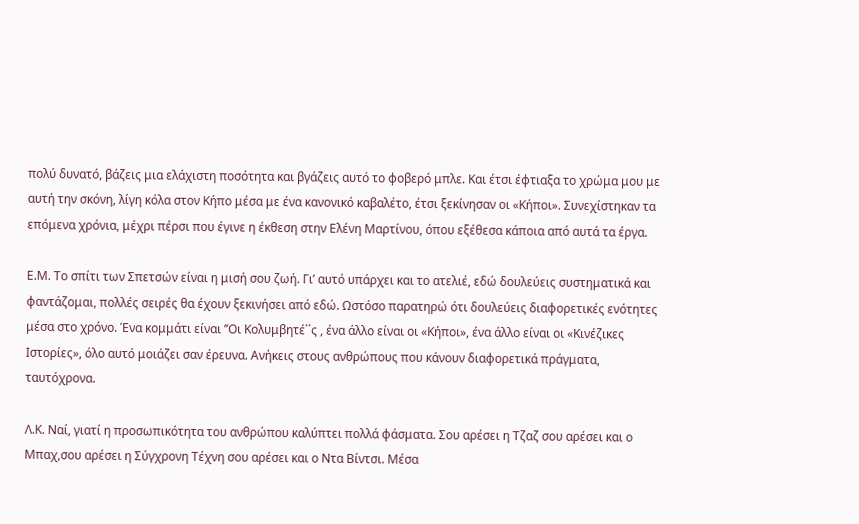πολύ δυνατό, βάζεις μια ελάχιστη ποσότητα και βγάζεις αυτό το φοβερό μπλε. Και έτσι έφτιαξα το χρώμα μου με αυτή την σκόνη, λίγη κόλα στον Κήπο μέσα με ένα κανονικό καβαλέτο, έτσι ξεκίνησαν οι «Κήποι». Συνεχίστηκαν τα επόμενα χρόνια, μέχρι πέρσι που έγινε η έκθεση στην Ελένη Μαρτίνου, όπου εξέθεσα κάποια από αυτά τα έργα.

Ε.Μ. Το σπίτι των Σπετσών είναι η μισή σου ζωή. Γι’ αυτό υπάρχει και το ατελιέ, εδώ δουλεύεις συστηματικά και φαντάζομαι, πολλές σειρές θα έχουν ξεκινήσει από εδώ. Ωστόσο παρατηρώ ότι δουλεύεις διαφορετικές ενότητες μέσα στο χρόνο. Ένα κομμάτι είναι ’’Οι Κολυμβητέ΄΄ς , ένα άλλο είναι οι «Κήποι», ένα άλλο είναι οι «Κινέζικες Ιστορίες», όλο αυτό μοιάζει σαν έρευνα. Ανήκεις στους ανθρώπους που κάνουν διαφορετικά πράγματα, ταυτόχρονα.

Λ.Κ. Ναί, γιατί η προσωπικότητα του ανθρώπου καλύπτει πολλά φάσματα. Σου αρέσει η Τζαζ σου αρέσει και ο Μπαχ,σου αρέσει η Σύγχρονη Τέχνη σου αρέσει και ο Ντα Βίντσι. Μέσα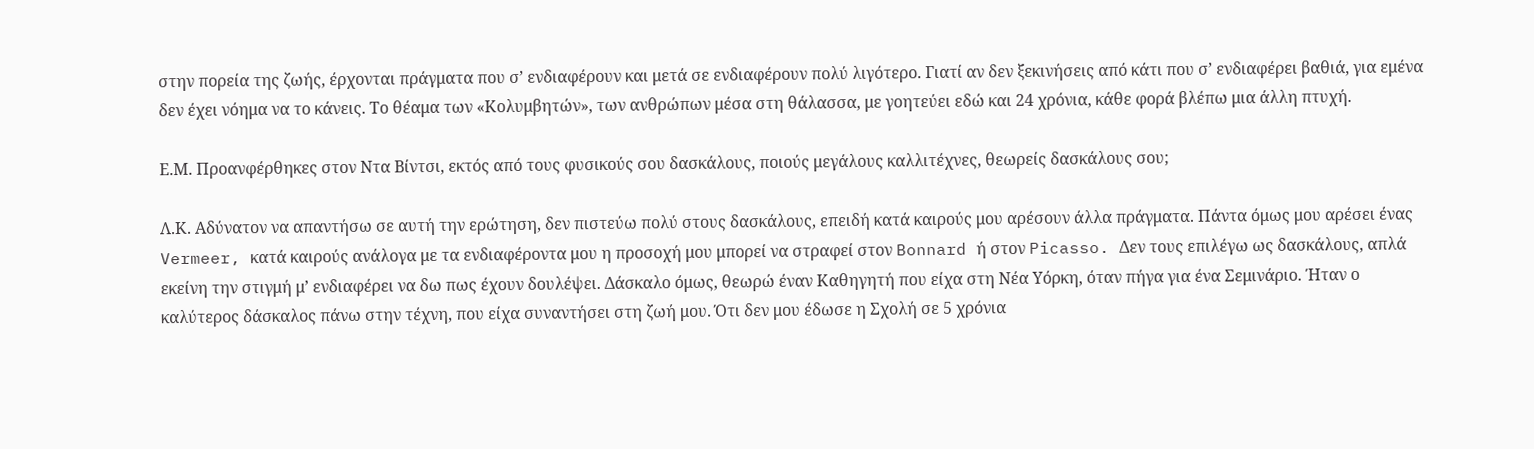στην πορεία της ζωής, έρχονται πράγματα που σ’ ενδιαφέρουν και μετά σε ενδιαφέρουν πολύ λιγότερο. Γιατί αν δεν ξεκινήσεις από κάτι που σ’ ενδιαφέρει βαθιά, για εμένα δεν έχει νόημα να το κάνεις. Το θέαμα των «Κολυμβητών», των ανθρώπων μέσα στη θάλασσα, με γοητεύει εδώ και 24 χρόνια, κάθε φορά βλέπω μια άλλη πτυχή.

Ε.Μ. Προανφέρθηκες στον Ντα Βίντσι, εκτός από τους φυσικούς σου δασκάλους, ποιούς μεγάλους καλλιτέχνες, θεωρείς δασκάλους σου;

Λ.Κ. Αδύνατον να απαντήσω σε αυτή την ερώτηση, δεν πιστεύω πολύ στους δασκάλους, επειδή κατά καιρούς μου αρέσουν άλλα πράγματα. Πάντα όμως μου αρέσει ένας Vermeer, κατά καιρούς ανάλογα με τα ενδιαφέροντα μου η προσοχή μου μπορεί να στραφεί στον Bonnard ή στον Picasso. Δεν τους επιλέγω ως δασκάλους, απλά εκείνη την στιγμή μ’ ενδιαφέρει να δω πως έχουν δουλέψει. Δάσκαλο όμως, θεωρώ έναν Καθηγητή που είχα στη Νέα Υόρκη, όταν πήγα για ένα Σεμινάριο. Ήταν ο καλύτερος δάσκαλος πάνω στην τέχνη, που είχα συναντήσει στη ζωή μου. Ότι δεν μου έδωσε η Σχολή σε 5 χρόνια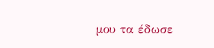μου τα έδωσε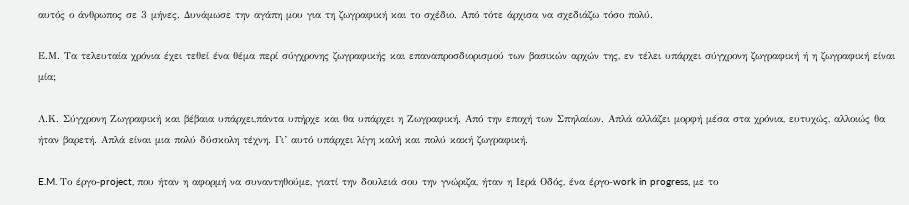αυτός ο άνθρωπος σε 3 μήνες. Δυνάμωσε την αγάπη μου για τη ζωγραφική και το σχέδιο. Από τότε άρχισα να σχεδιάζω τόσο πολύ.

Ε.Μ. Τα τελευταία χρόνια έχει τεθεί ένα θέμα περί σύγχρονης ζωγραφικής και επαναπροσδιορισμού των βασικών αρχών της, εν τέλει υπάρχει σύγχρονη ζωγραφική ή η ζωγραφική είναι μία;

Λ.Κ. Σύγχρονη Ζωγραφική και βέβαια υπάρχει,πάντα υπήρχε και θα υπάρχει η Ζωγραφική. Από την εποχή των Σπηλαίων. Απλά αλλάζει μορφή μέσα στα χρόνια, ευτυχώς, αλλοιώς θα ήταν βαρετή. Απλά είναι μια πολύ δύσκολη τέχνη. Γι’ αυτό υπάρχει λίγη καλή και πολύ κακή ζωγραφική.

E.M. Το έργο-project, που ήταν η αφορμή να συναντηθούμε, γιατί την δουλειά σου την γνώριζα, ήταν η Ιερά Οδός, ένα έργο-work in progress, με το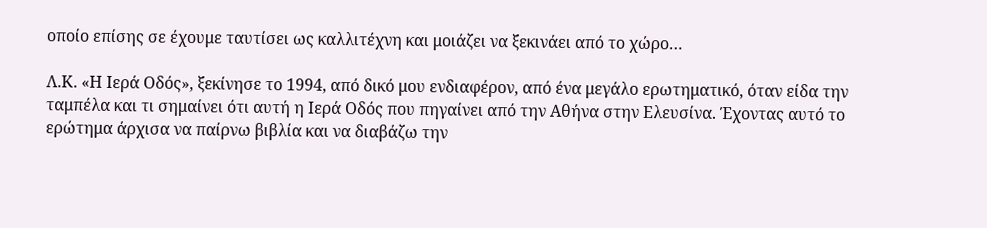οποίο επίσης σε έχουμε ταυτίσει ως καλλιτέχνη και μοιάζει να ξεκινάει από το χώρο…

Λ.Κ. «Η Ιερά Οδός», ξεκίνησε το 1994, από δικό μου ενδιαφέρον, από ένα μεγάλο ερωτηματικό, όταν είδα την ταμπέλα και τι σημαίνει ότι αυτή η Ιερά Οδός που πηγαίνει από την Αθήνα στην Ελευσίνα. Έχοντας αυτό το ερώτημα άρχισα να παίρνω βιβλία και να διαβάζω την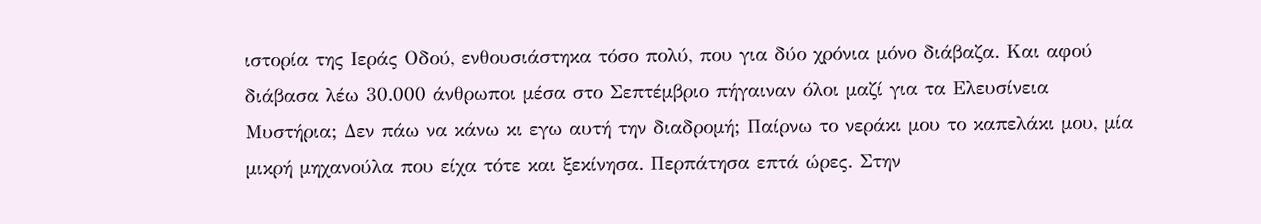ιστορία της Ιεράς Οδού, ενθουσιάστηκα τόσο πολύ, που για δύο χρόνια μόνο διάβαζα. Και αφού διάβασα λέω 30.000 άνθρωποι μέσα στο Σεπτέμβριο πήγαιναν όλοι μαζί για τα Ελευσίνεια Μυστήρια; Δεν πάω να κάνω κι εγω αυτή την διαδρομή; Παίρνω το νεράκι μου το καπελάκι μου, μία μικρή μηχανούλα που είχα τότε και ξεκίνησα. Περπάτησα επτά ώρες. Στην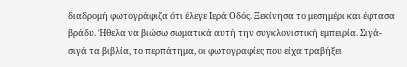διαδρομή φωτογράφιζα ότι έλεγε Ιερά Οδός. Ξεκίνησα το μεσημέρι και έφτασα βράδυ. Ήθελα να βιώσω σωματικά αυτή την συγκλονιστική εμπειρία. Σιγά- σιγά τα βιβλία, το περπάτημα, οι φωτογραφίες που είχα τραβήξει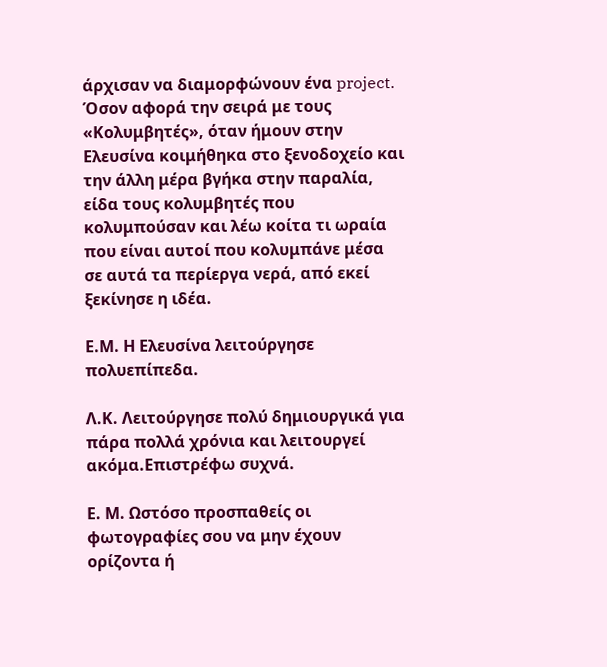άρχισαν να διαμορφώνουν ένα project. Όσον αφορά την σειρά με τους «Κολυμβητές», όταν ήμουν στην Ελευσίνα κοιμήθηκα στο ξενοδοχείο και την άλλη μέρα βγήκα στην παραλία, είδα τους κολυμβητές που κολυμπούσαν και λέω κοίτα τι ωραία που είναι αυτοί που κολυμπάνε μέσα σε αυτά τα περίεργα νερά, από εκεί ξεκίνησε η ιδέα.

Ε.Μ. Η Ελευσίνα λειτούργησε πολυεπίπεδα.

Λ.Κ. Λειτούργησε πολύ δημιουργικά για πάρα πολλά χρόνια και λειτουργεί ακόμα.Επιστρέφω συχνά.

Ε. Μ. Ωστόσο προσπαθείς οι φωτογραφίες σου να μην έχουν ορίζοντα ή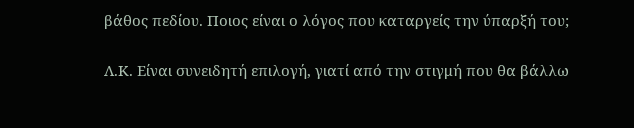βάθος πεδίου. Ποιος είναι ο λόγος που καταργείς την ύπαρξή του;

Λ.Κ. Είναι συνειδητή επιλογή, γιατί από την στιγμή που θα βάλλω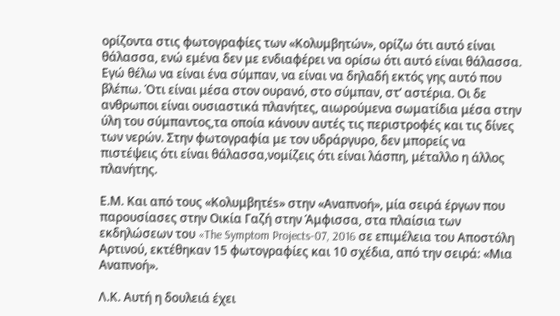ορίζοντα στις φωτογραφίες των «Κολυμβητών», ορίζω ότι αυτό είναι θάλασσα, ενώ εμένα δεν με ενδιαφέρει να ορίσω ότι αυτό είναι θάλασσα. Εγώ θέλω να είναι ένα σύμπαν, να είναι να δηλαδή εκτός γης αυτό που βλέπω. Ότι είναι μέσα στον ουρανό, στο σύμπαν, στ’ αστέρια. Οι δε ανθρωποι είναι ουσιαστικά πλανήτες, αιωρούμενα σωματίδια μέσα στην ύλη του σύμπαντος,τα οποία κάνουν αυτές τις περιστροφές και τις δίνες των νερών. Στην φωτογραφία με τον υδράργυρο, δεν μπορείς να πιστέψεις ότι είναι θάλασσα,νομίζεις ότι είναι λάσπη, μέταλλο η άλλος πλανήτης.

Ε.Μ. Και από τους «Κολυμβητέs» στην «Αναπνοή», μία σειρά έργων που παρουσίασες στην Οικία Γαζή στην Άμφισσα, στα πλαίσια των εκδηλώσεων του «The Symptom Projects-07, 2016 σε επιμέλεια του Αποστόλη Αρτινού, εκτέθηκαν 15 φωτογραφίες και 10 σχέδια, από την σειρά: «Μια Αναπνοή».

Λ.Κ. Αυτή η δουλειά έχει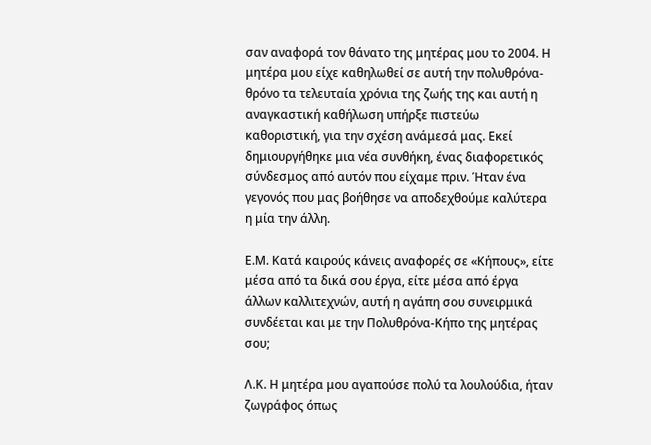σαν αναφορά τον θάνατο της μητέρας μου το 2004. Η μητέρα μου είχε καθηλωθεί σε αυτή την πολυθρόνα-θρόνο τα τελευταία χρόνια της ζωής της και αυτή η αναγκαστική καθήλωση υπήρξε πιστεύω καθοριστική, για την σχέση ανάμεσά μας. Εκεί δημιουργήθηκε μια νέα συνθήκη, ένας διαφορετικός σύνδεσμος από αυτόν που είχαμε πριν. Ήταν ένα γεγονός που μας βοήθησε να αποδεχθούμε καλύτερα η μία την άλλη.

Ε.Μ. Κατά καιρούς κάνεις αναφορές σε «Κήπους», είτε μέσα από τα δικά σου έργα, είτε μέσα από έργα άλλων καλλιτεχνών, αυτή η αγάπη σου συνειρμικά συνδέεται και με την Πολυθρόνα-Κήπο της μητέρας σου;

Λ.Κ. Η μητέρα μου αγαπούσε πολύ τα λουλούδια, ήταν ζωγράφος όπως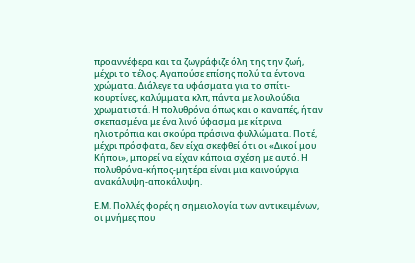προαννέφερα και τα ζωγράφιζε όλη της την ζωή, μέχρι το τέλος. Αγαπούσε επίσης πολύ τα έντονα χρώματα. Διάλεγε τα υφάσματα για το σπίτι-κουρτίνες, καλύμματα κλπ, πάντα με λουλούδια χρωματιστά. Η πολυθρόνα όπως και ο καναπές, ήταν σκεπασμένα με ένα λινό ύφασμα με κίτρινα ηλιοτρόπια και σκούρα πράσινα φυλλώματα. Ποτέ, μέχρι πρόσφατα, δεν είχα σκεφθεί ότι οι «Δικοί μου Κήποι», μπορεί να είχαν κάποια σχέση με αυτό. Η πολυθρόνα-κήπος-μητέρα είναι μια καινούργια ανακάλυψη-αποκάλυψη.

Ε.Μ. Πολλές φορές η σημειολογία των αντικειμένων, οι μνήμες που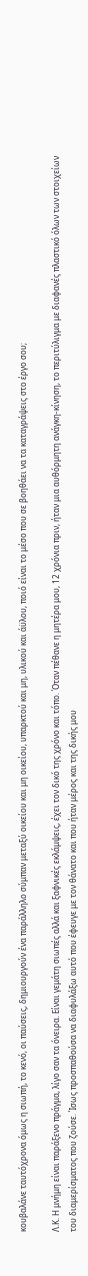κουβαλάνε ταυτόχρονα όμως η σιωπή, το κενό, οι παύσεις, δημιουργούν ένα παράλληλο σύμπαν μεταξύ οικείου και μη οικείου, υπαρκτού και μη, υλικού και άϋλου, ποιό είναι το μέσο που σε βοηθάει να τα καταγράψεις στο έργο σου;

Λ.Κ. Η μνήμη είναι παράξενο πράγμα, λίγο σαν τα όνειρα. Είναι γεμάτη σιωπές αλλά και ξαφνικές εκλάμψεις, έχει τον δικό της χρόνο και τόπο. Όταν πέθανε η μητέρα μου, 12 χρόνια πριν, ήταν μια αυθόρμητη ανάγκη-κίνηση, το περιτύλιγμα με διαφανές πλαστικό όλων των στοιχείων του διαμερίσματος που ζούσε. Ίσως προσπαθούσα να διαφυλάξω αυτό που έφευγε με τον θάνατο και που ήταν μέρος και της δικής μου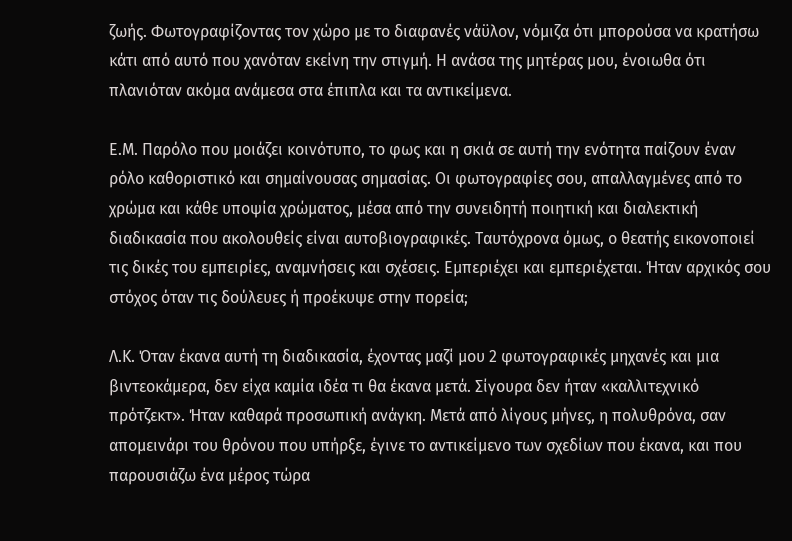ζωής. Φωτογραφίζοντας τον χώρο με το διαφανές νάϋλον, νόμιζα ότι μπορούσα να κρατήσω κάτι από αυτό που χανόταν εκείνη την στιγμή. Η ανάσα της μητέρας μου, ένοιωθα ότι πλανιόταν ακόμα ανάμεσα στα έπιπλα και τα αντικείμενα.

Ε.Μ. Παρόλο που μοιάζει κοινότυπο, το φως και η σκιά σε αυτή την ενότητα παίζουν έναν ρόλο καθοριστικό και σημαίνουσας σημασίας. Οι φωτογραφίες σου, απαλλαγμένες από το χρώμα και κάθε υποψία χρώματος, μέσα από την συνειδητή ποιητική και διαλεκτική διαδικασία που ακολουθείς είναι αυτοβιογραφικές. Ταυτόχρονα όμως, ο θεατής εικονοποιεί τις δικές του εμπειρίες, αναμνήσεις και σχέσεις. Εμπεριέχει και εμπεριέχεται. Ήταν αρχικός σου στόχος όταν τις δούλευες ή προέκυψε στην πορεία;

Λ.Κ. Όταν έκανα αυτή τη διαδικασία, έχοντας μαζί μου 2 φωτογραφικές μηχανές και μια βιντεοκάμερα, δεν είχα καμία ιδέα τι θα έκανα μετά. Σίγουρα δεν ήταν «καλλιτεχνικό πρότζεκτ». Ήταν καθαρά προσωπική ανάγκη. Μετά από λίγους μήνες, η πολυθρόνα, σαν απομεινάρι του θρόνου που υπήρξε, έγινε το αντικείμενο των σχεδίων που έκανα, και που παρουσιάζω ένα μέρος τώρα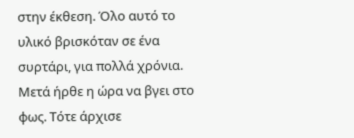στην έκθεση. Όλο αυτό το υλικό βρισκόταν σε ένα συρτάρι, για πολλά χρόνια. Μετά ήρθε η ώρα να βγει στο φως. Τότε άρχισε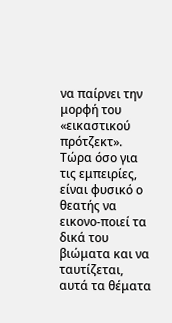να παίρνει την μορφή του «εικαστικού πρότζεκτ». Τώρα όσο για τις εμπειρίες, είναι φυσικό ο θεατής να εικονο-ποιεί τα δικά του βιώματα και να ταυτίζεται, αυτά τα θέματα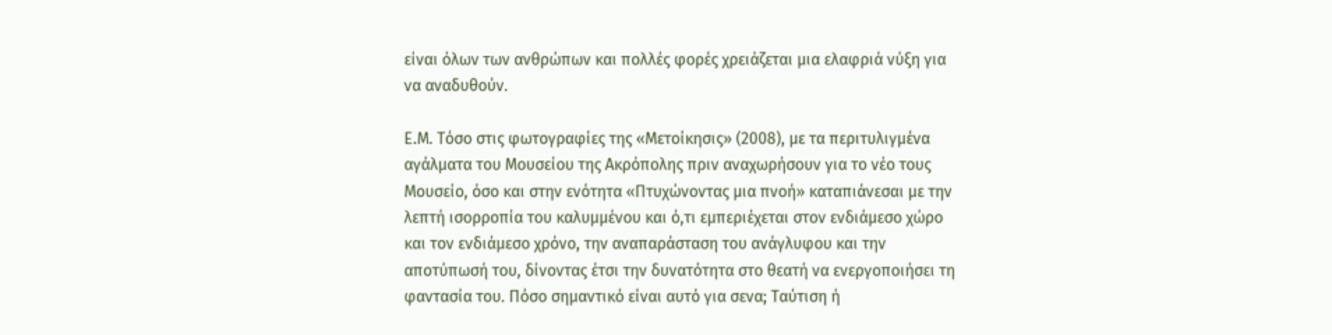είναι όλων των ανθρώπων και πολλές φορές χρειάζεται μια ελαφριά νύξη για να αναδυθούν.

Ε.Μ. Τόσο στις φωτογραφίες της «Μετοίκησις» (2008), με τα περιτυλιγμένα αγάλματα του Μουσείου της Ακρόπολης πριν αναχωρήσουν για το νέο τους Μουσείο, όσο και στην ενότητα «Πτυχώνοντας μια πνοή» καταπιάνεσαι με την λεπτή ισορροπία του καλυμμένου και ό,τι εμπεριέχεται στον ενδιάμεσο χώρο και τον ενδιάμεσο χρόνο, την αναπαράσταση του ανάγλυφου και την αποτύπωσή του, δίνοντας έτσι την δυνατότητα στο θεατή να ενεργοποιήσει τη φαντασία του. Πόσο σημαντικό είναι αυτό για σενα; Ταύτιση ή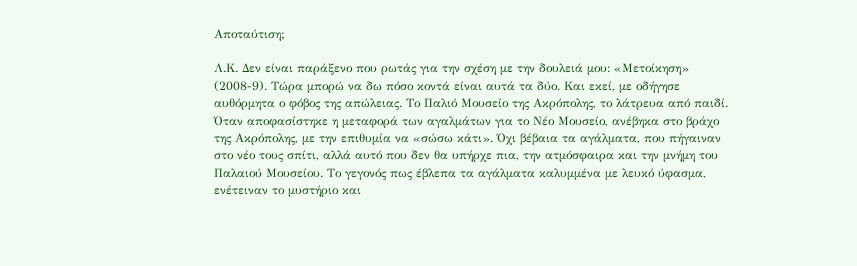Αποταύτιση;

Λ.Κ. Δεν είναι παράξενο που ρωτάς για την σχέση με την δουλειά μου: «Μετοίκηση» (2008-9). Τώρα μπορώ να δω πόσο κοντά είναι αυτά τα δύο. Και εκεί, με οδήγησε αυθόρμητα ο φόβος της απώλειας. Το Παλιό Μουσείο της Ακρόπολης, το λάτρευα από παιδί. Όταν αποφασίστηκε η μεταφορά των αγαλμάτων για το Νέο Μουσείο, ανέβηκα στο βράχο της Ακρόπολης, με την επιθυμία να «σώσω κάτι». Όχι βέβαια τα αγάλματα, που πήγαιναν στο νέο τους σπίτι, αλλά αυτό που δεν θα υπήρχε πια, την ατμόσφαιρα και την μνήμη του Παλαιού Μουσείου. Το γεγονός πως έβλεπα τα αγάλματα καλυμμένα με λευκό ύφασμα, ενέτειναν το μυστήριο και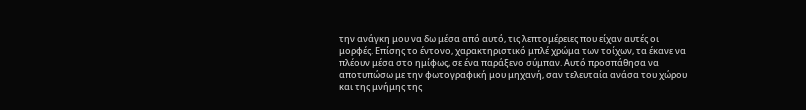την ανάγκη μου να δω μέσα από αυτό, τις λεπτομέρειες που είχαν αυτές οι μορφές. Επίσης το έντονο, χαρακτηριστικό μπλέ χρώμα των τοίχων, τα έκανε να πλέουν μέσα στο ημίφως, σε ένα παράξενο σύμπαν. Αυτό προσπάθησα να αποτυπώσω με την φωτογραφική μου μηχανή, σαν τελευταία ανάσα του χώρου και της μνήμης της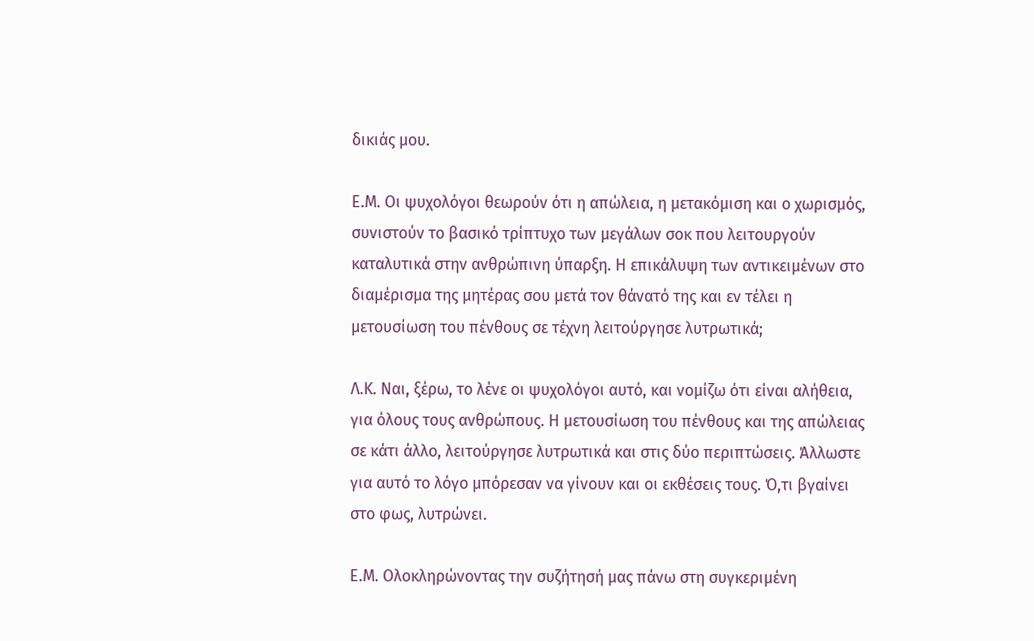δικιάς μου.

Ε.Μ. Οι ψυχολόγοι θεωρούν ότι η απώλεια, η μετακόμιση και ο χωρισμός, συνιστούν το βασικό τρίπτυχο των μεγάλων σοκ που λειτουργούν καταλυτικά στην ανθρώπινη ύπαρξη. Η επικάλυψη των αντικειμένων στο διαμέρισμα της μητέρας σου μετά τον θάνατό της και εν τέλει η μετουσίωση του πένθους σε τέχνη λειτούργησε λυτρωτικά;

Λ.Κ. Ναι, ξέρω, το λένε οι ψυχολόγοι αυτό, και νομίζω ότι είναι αλήθεια, για όλους τους ανθρώπους. Η μετουσίωση του πένθους και της απώλειας σε κάτι άλλο, λειτούργησε λυτρωτικά και στις δύο περιπτώσεις. Άλλωστε για αυτό το λόγο μπόρεσαν να γίνουν και οι εκθέσεις τους. Ό,τι βγαίνει στο φως, λυτρώνει.

Ε.Μ. Ολοκληρώνοντας την συζήτησή μας πάνω στη συγκεριμένη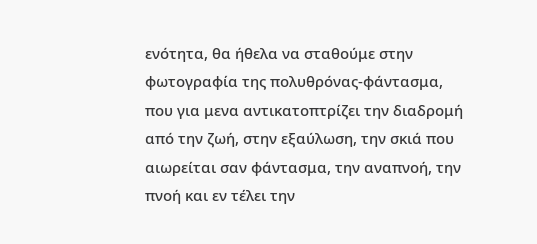ενότητα, θα ήθελα να σταθούμε στην φωτογραφία της πολυθρόνας-φάντασμα, που για μενα αντικατοπτρίζει την διαδρομή από την ζωή, στην εξαύλωση, την σκιά που αιωρείται σαν φάντασμα, την αναπνοή, την πνοή και εν τέλει την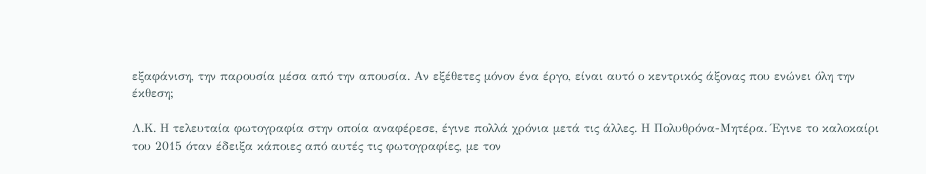εξαφάνιση, την παρουσία μέσα από την απουσία. Αν εξέθετες μόνον ένα έργο, είναι αυτό ο κεντρικός άξονας που ενώνει όλη την έκθεση;

Λ.Κ. Η τελευταία φωτογραφία στην οποία αναφέρεσε, έγινε πολλά χρόνια μετά τις άλλες. Η Πολυθρόνα-Μητέρα. Έγινε το καλοκαίρι του 2015 όταν έδειξα κάποιες από αυτές τις φωτογραφίες, με τον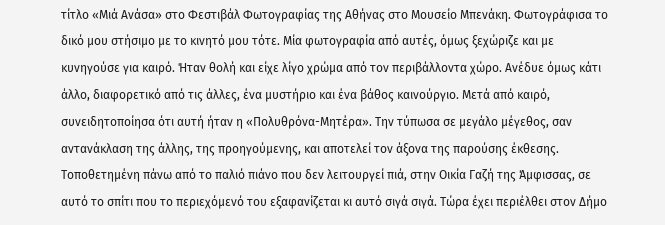τίτλο «Μιά Ανάσα» στο Φεστιβάλ Φωτογραφίας της Αθήνας στο Μουσείο Μπενάκη. Φωτογράφισα το δικό μου στήσιμο με το κινητό μου τότε. Μία φωτογραφία από αυτές, όμως ξεχώριζε και με κυνηγούσε για καιρό. Ήταν θολή και είχε λίγο χρώμα από τον περιβάλλοντα χώρο. Ανέδυε όμως κάτι άλλο, διαφορετικό από τις άλλες, ένα μυστήριο και ένα βάθος καινούργιο. Μετά από καιρό, συνειδητοποίησα ότι αυτή ήταν η «Πολυθρόνα-Μητέρα». Την τύπωσα σε μεγάλο μέγεθος, σαν αντανάκλαση της άλλης, της προηγούμενης, και αποτελεί τον άξονα της παρούσης έκθεσης. Τοποθετημένη πάνω από το παλιό πιάνο που δεν λειτουργεί πιά, στην Οικία Γαζή της Άμφισσας, σε αυτό το σπίτι που το περιεχόμενό του εξαφανίζεται κι αυτό σιγά σιγά. Τώρα έχει περιέλθει στον Δήμο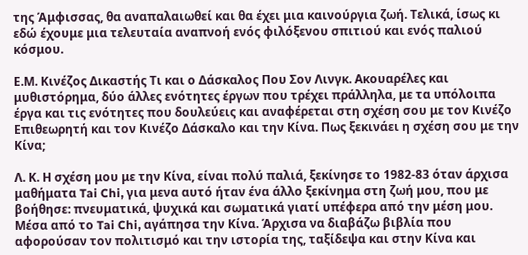της Άμφισσας, θα αναπαλαιωθεί και θα έχει μια καινούργια ζωή. Τελικά, ίσως κι εδώ έχουμε μια τελευταία αναπνοή ενός φιλόξενου σπιτιού και ενός παλιού κόσμου.

Ε.Μ. Κινέζος Δικαστής Τι και ο Δάσκαλος Που Σον Λινγκ. Ακουαρέλες και μυθιστόρημα, δύο άλλες ενότητες έργων που τρέχει πράλληλα, με τα υπόλοιπα έργα και τις ενότητες που δουλεύεις και αναφέρεται στη σχέση σου με τον Κινέζο Επιθεωρητή και τον Κινέζο Δάσκαλο και την Κίνα. Πως ξεκινάει η σχέση σου με την Κίνα;

Λ. Κ. Η σχέση μου με την Κίνα, είναι πολύ παλιά, ξεκίνησε το 1982-83 όταν άρχισα μαθήματα Tai Chi, για μενα αυτό ήταν ένα άλλο ξεκίνημα στη ζωή μου, που με βοήθησε: πνευματικά, ψυχικά και σωματικά γιατί υπέφερα από την μέση μου. Μέσα από το Tai Chi, αγάπησα την Κίνα. Άρχισα να διαβάζω βιβλία που αφορούσαν τον πολιτισμό και την ιστορία της, ταξίδεψα και στην Κίνα και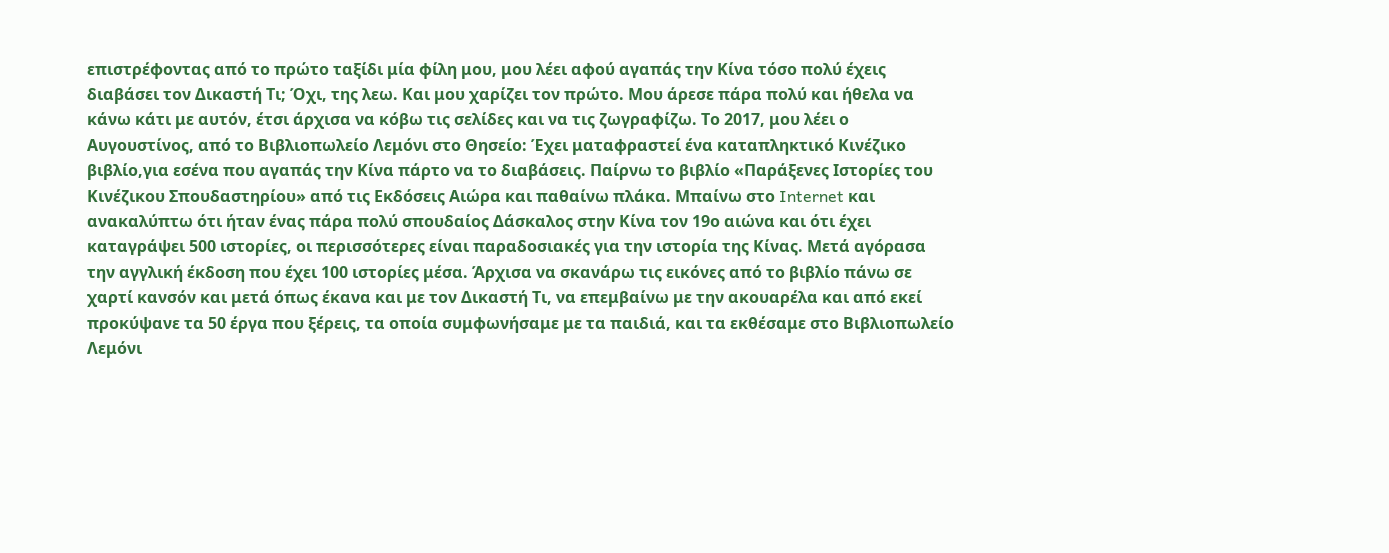επιστρέφοντας από το πρώτο ταξίδι μία φίλη μου, μου λέει αφού αγαπάς την Κίνα τόσο πολύ έχεις διαβάσει τον Δικαστή Τι; Όχι, της λεω. Και μου χαρίζει τον πρώτο. Μου άρεσε πάρα πολύ και ήθελα να κάνω κάτι με αυτόν, έτσι άρχισα να κόβω τις σελίδες και να τις ζωγραφίζω. Το 2017, μου λέει ο Αυγουστίνος, από το Βιβλιοπωλείο Λεμόνι στο Θησείο: Έχει ματαφραστεί ένα καταπληκτικό Κινέζικο βιβλίο,για εσένα που αγαπάς την Κίνα πάρτο να το διαβάσεις. Παίρνω το βιβλίο «Παράξενες Ιστορίες του Κινέζικου Σπουδαστηρίου» από τις Εκδόσεις Αιώρα και παθαίνω πλάκα. Μπαίνω στο Internet και ανακαλύπτω ότι ήταν ένας πάρα πολύ σπουδαίος Δάσκαλος στην Κίνα τον 19ο αιώνα και ότι έχει καταγράψει 500 ιστορίες, οι περισσότερες είναι παραδοσιακές για την ιστορία της Κίνας. Μετά αγόρασα την αγγλική έκδοση που έχει 100 ιστορίες μέσα. Άρχισα να σκανάρω τις εικόνες από το βιβλίο πάνω σε χαρτί κανσόν και μετά όπως έκανα και με τον Δικαστή Τι, να επεμβαίνω με την ακουαρέλα και από εκεί προκύψανε τα 50 έργα που ξέρεις, τα οποία συμφωνήσαμε με τα παιδιά, και τα εκθέσαμε στο Βιβλιοπωλείο Λεμόνι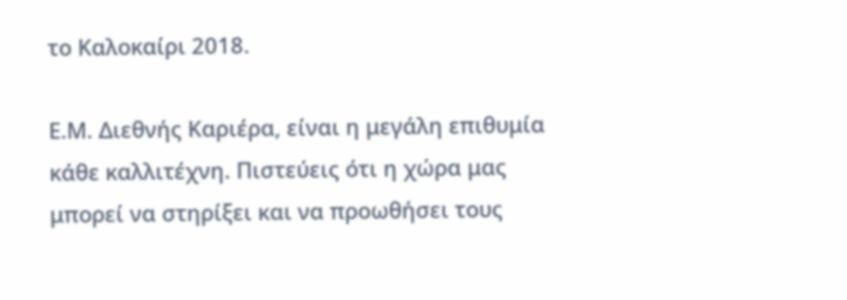το Καλοκαίρι 2018.

Ε.Μ. Διεθνής Καριέρα, είναι η μεγάλη επιθυμία κάθε καλλιτέχνη. Πιστεύεις ότι η χώρα μας μπορεί να στηρίξει και να προωθήσει τους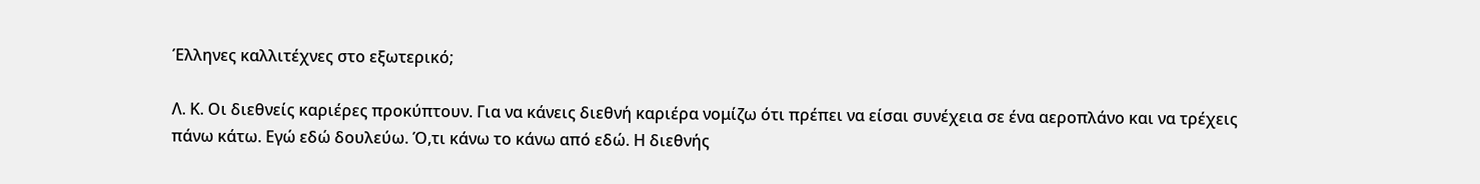Έλληνες καλλιτέχνες στο εξωτερικό;

Λ. Κ. Οι διεθνείς καριέρες προκύπτουν. Για να κάνεις διεθνή καριέρα νομίζω ότι πρέπει να είσαι συνέχεια σε ένα αεροπλάνο και να τρέχεις πάνω κάτω. Εγώ εδώ δουλεύω. Ό,τι κάνω το κάνω από εδώ. Η διεθνής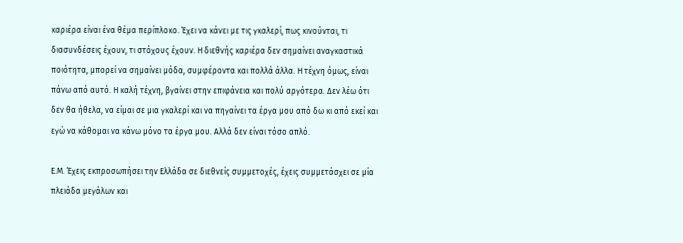καριέρα είναι ένα θέμα περίπλοκο. Έχει να κάνει με τις γκαλερί, πως κινούνται, τι διασυνδέσεις έχουν, τι στόχους έχουν. Η διεθνής καριέρα δεν σημαίνει αναγκαστικά ποιότητα, μπορεί να σημαίνει μόδα, συμφέροντα και πολλά άλλα. Η τέχνη όμως, είναι πάνω από αυτό. Η καλή τέχνη, βγαίνει στην επιφάνεια και πολύ αργότερα. Δεν λέω ότι δεν θα ήθελα, να είμαι σε μια γκαλερί και να πηγαίνει τα έργα μου από δω κι από εκεί και εγώ να κάθομαι να κάνω μόνο τα έργα μου. Αλλά δεν είναι τόσο απλό.

Ε.Μ. Έχεις εκπροσωπήσει την Ελλάδα σε διεθνείς συμμετοχές, έχεις συμμετάσχει σε μία πλειάδα μεγάλων και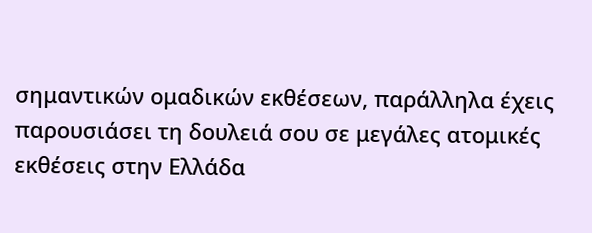σημαντικών ομαδικών εκθέσεων, παράλληλα έχεις παρουσιάσει τη δουλειά σου σε μεγάλες ατομικές εκθέσεις στην Ελλάδα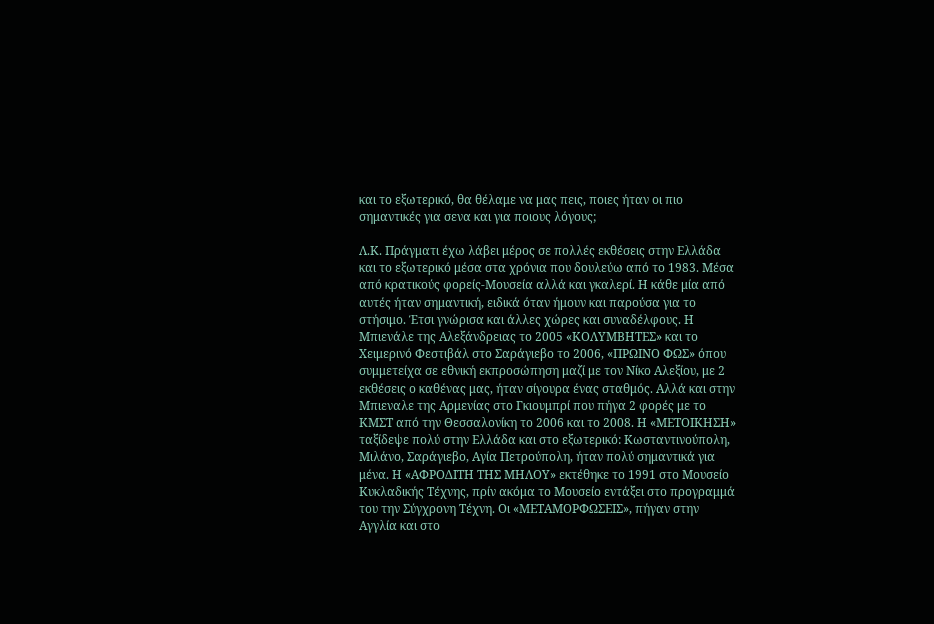και το εξωτερικό, θα θέλαμε να μας πεις, ποιες ήταν οι πιο σημαντικές για σενα και για ποιους λόγους;

Λ.Κ. Πράγματι έχω λάβει μέρος σε πολλές εκθέσεις στην Ελλάδα και το εξωτερικό μέσα στα χρόνια που δουλεύω από το 1983. Μέσα από κρατικούς φορείς-Μουσεία αλλά και γκαλερί. Η κάθε μία από αυτές ήταν σημαντική, ειδικά όταν ήμουν και παρούσα για το στήσιμο. Έτσι γνώρισα και άλλες χώρες και συναδέλφους. Η Μπιενάλε της Αλεξάνδρειας το 2005 «ΚΟΛΥΜΒΗΤΕΣ» και το Χειμερινό Φεστιβάλ στο Σαράγιεβο το 2006, «ΠΡΩΙΝΟ ΦΩΣ» όπου συμμετείχα σε εθνική εκπροσώπηση μαζί με τον Νίκο Αλεξίου, με 2 εκθέσεις ο καθένας μας, ήταν σίγουρα ένας σταθμός. Αλλά και στην Μπιεναλε της Αρμενίας στο Γκιουμπρί που πήγα 2 φορές με το ΚΜΣΤ από την Θεσσαλονίκη το 2006 και το 2008. Η «ΜΕΤΟΙΚΗΣΗ» ταξίδεψε πολύ στην Ελλάδα και στο εξωτερικό: Κωσταντινούπολη, Μιλάνο, Σαράγιεβο, Αγία Πετρούπολη, ήταν πολύ σημαντικά για μένα. Η «ΑΦΡΟΔΙΤΗ ΤΗΣ ΜΗΛΟY» εκτέθηκε το 1991 στο Μουσείο Κυκλαδικής Τέχνης, πρίν ακόμα το Μουσείο εντάξει στο προγραμμά του την Σύγχρονη Τέχνη. Οι «ΜΕΤΑΜΟΡΦΩΣΕΙΣ», πήγαν στην Αγγλία και στο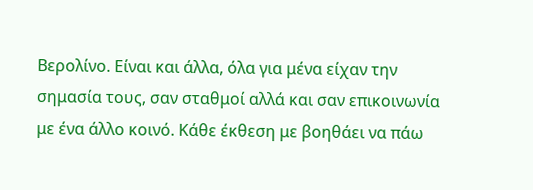Βερολίνο. Είναι και άλλα, όλα για μένα είχαν την σημασία τους, σαν σταθμοί αλλά και σαν επικοινωνία με ένα άλλο κοινό. Κάθε έκθεση με βοηθάει να πάω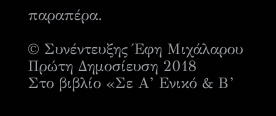παραπέρα.

© Συνέντευξης Έφη Μιχάλαρου Πρώτη Δημοσίευση 2018
Στο βιβλίο «Σε Α’ Ενικό & Β’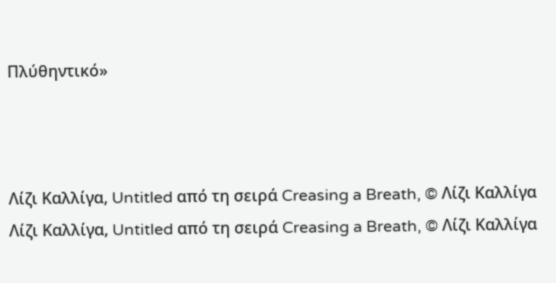Πλύθηντικό»



Λίζι Καλλίγα, Untitled από τη σειρά Creasing a Breath, © Λίζι Καλλίγα
Λίζι Καλλίγα, Untitled από τη σειρά Creasing a Breath, © Λίζι Καλλίγα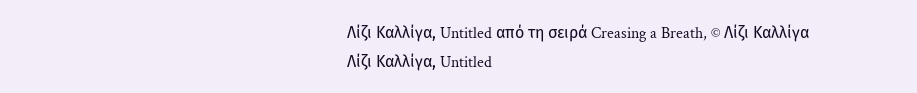Λίζι Καλλίγα, Untitled από τη σειρά Creasing a Breath, © Λίζι Καλλίγα
Λίζι Καλλίγα, Untitled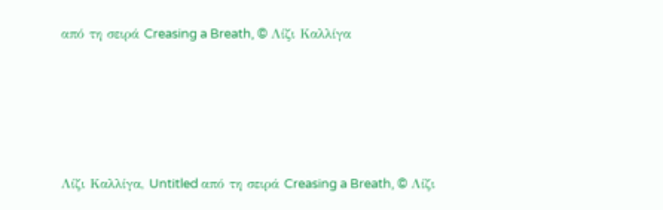από τη σειρά Creasing a Breath, © Λίζι Καλλίγα





Λίζι Καλλίγα, Untitled από τη σειρά Creasing a Breath, © Λίζι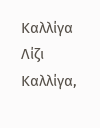Καλλίγα
Λίζι Καλλίγα,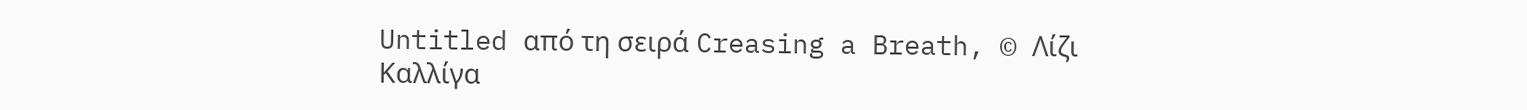Untitled από τη σειρά Creasing a Breath, © Λίζι Καλλίγα